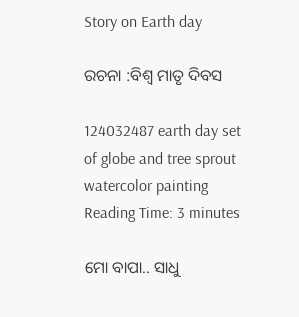Story on Earth day

ରଚନା :ବିଶ୍ୱ ମାତୃ ଦିବସ

124032487 earth day set of globe and tree sprout watercolor painting
Reading Time: 3 minutes

ମୋ ବାପା.. ସାଧୁ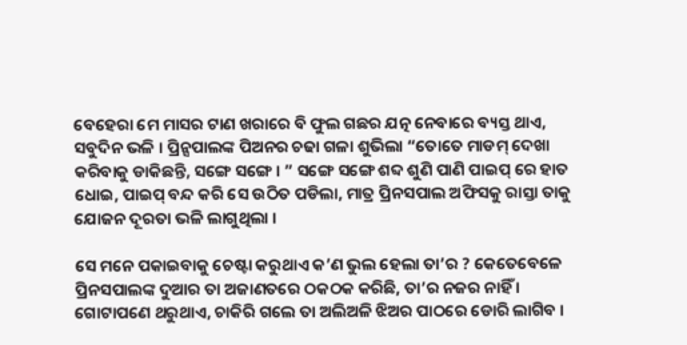ବେହେରା ମେ ମାସର ଟାଣ ଖରାରେ ବି ଫୁଲ ଗଛର ଯତ୍ନ ନେବାରେ ବ୍ୟସ୍ତ ଥାଏ, ସବୁଦିନ ଭଳି । ପ୍ରିନ୍ସପାଲଙ୍କ ପିଅନର ଚଢା ଗଳା ଶୁଭିଲା “ତୋତେ ମାଡମ୍ ଦେଖା କରିବାକୁ ଡାକିଛନ୍ତି, ସଙ୍ଗେ ସଙ୍ଗେ । ” ସଙ୍ଗେ ସଙ୍ଗେ ଶବ୍ଦ ଶୁଣି ପାଣି ପାଇପ୍ ରେ ହାତ ଧୋଇ, ପାଇପ୍ ବନ୍ଦ କରି ସେ ଉଠିତ ପଡିଲା, ମାତ୍ର ପ୍ରିନସପାଲ ଅଫିସକୁ ରାସ୍ତା ତାକୁ ଯୋଜନ ଦୂରତା ଭଳି ଲାଗୁଥିଲା ।

ସେ ମନେ ପକାଇବାକୁ ଚେଷ୍ଟା କରୁଥାଏ କ’ଣ ଭୁଲ ହେଲା ତା’ର ? କେତେବେଳେ ପ୍ରିନସପାଲଙ୍କ ଦୁଆର ତା ଅଜାଣତରେ ଠକଠକ କରିଛି, ତା’ର ନଜର ନାହିଁ । ଗୋଟାପଣେ ଥରୁଥାଏ, ଚାକିରି ଗଲେ ତା ଅଲିଅଳି ଝିଅର ପାଠରେ ଡୋରି ଲାଗିବ ।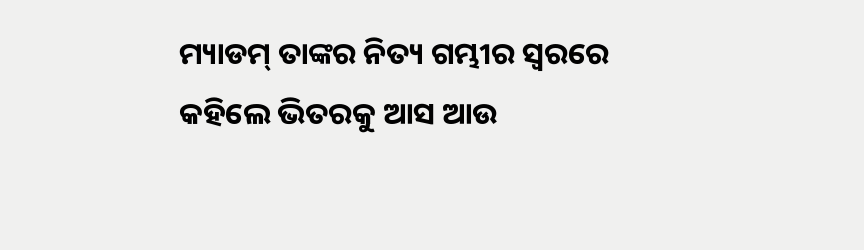ମ୍ୟାଡମ୍ ତାଙ୍କର ନିତ୍ୟ ଗମ୍ଭୀର ସ୍ୱରରେ କହିଲେ ଭିତରକୁ ଆସ ଆଉ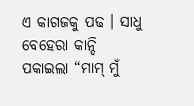ଏ କାଗଜକୁ ପଢ । ସାଧୁ ବେହେରା କାନ୍ଦି ପକାଇଲା “ମାମ୍ ମୁଁ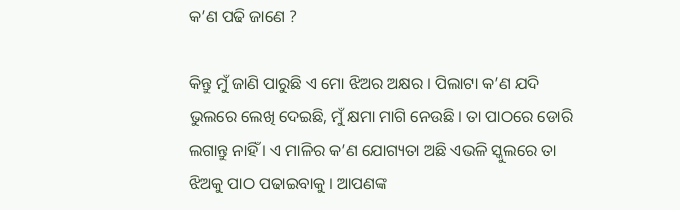କ’ଣ ପଢି ଜାଣେ ?

କିନ୍ତୁ ମୁଁ ଜାଣି ପାରୁଛି ଏ ମୋ ଝିଅର ଅକ୍ଷର । ପିଲାଟା କ’ଣ ଯଦି ଭୁଲରେ ଲେଖି ଦେଇଛି, ମୁଁ କ୍ଷମା ମାଗି ନେଉଛି । ତା ପାଠରେ ଡୋରି ଲଗାନ୍ତୁ ନାହିଁ । ଏ ମାଳିର କ’ଣ ଯୋଗ୍ୟତା ଅଛି ଏଭଳି ସ୍କୁଲରେ ତା ଝିଅକୁ ପାଠ ପଢାଇବାକୁ । ଆପଣଙ୍କ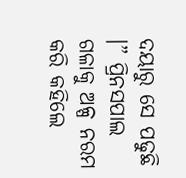ଦୟାରୁ ସେ ପଢୁଛି ।” ପ୍ରିନସପାଲ ଗଳାକୁ ଅଳ୍ପ ନରମ କରି କହିଲେ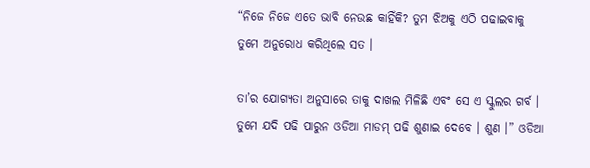“ନିଜେ ନିଜେ ଏତେ ଭାବି ନେଉଛ କାହିଁକି? ତୁମ ଝିଅକୁ ଏଠି ପଢାଇବାକୁ ତୁମେ ଅନୁରୋଧ କରିଥିଲେ ସତ ।

ତା’ର ଯୋଗ୍ୟତା ଅନୁସାରେ ତାକୁ ଦାଖଲ ମିଳିଛି ଏବଂ ସେ ଏ ସ୍କୁଲର ଗର୍ବ । ତୁମେ ଯଦି ପଢି ପାରୁନ ଓଡିଆ ମାଡମ୍ ପଢି ଶୁଣାଇ ଦେବେ । ଶୁଣ ।” ଓଡିଆ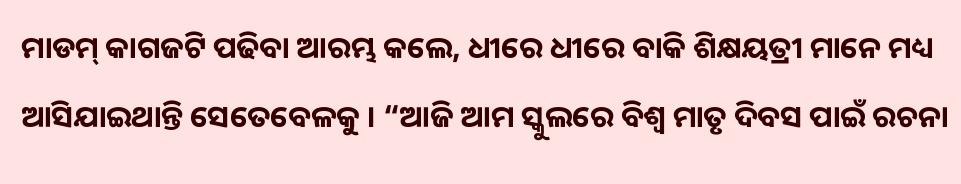ମାଡମ୍ କାଗଜଟି ପଢିବା ଆରମ୍ଭ କଲେ, ଧୀରେ ଧୀରେ ବାକି ଶିକ୍ଷୟତ୍ରୀ ମାନେ ମଧ୍ୟ ଆସିଯାଇଥାନ୍ତି ସେତେବେଳକୁ । “ଆଜି ଆମ ସ୍କୁଲରେ ବିଶ୍ଵ ମାତୃ ଦିବସ ପାଇଁ ରଚନା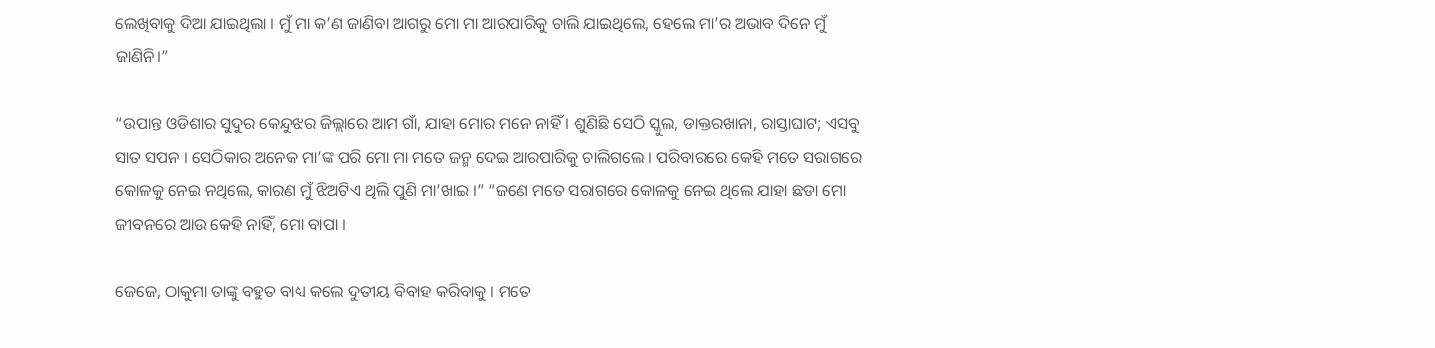ଲେଖିବାକୁ ଦିଆ ଯାଇଥିଲା । ମୁଁ ମା କ’ଣ ଜାଣିବା ଆଗରୁ ମୋ ମା ଆରପାରିକୁ ଚାଲି ଯାଇଥିଲେ, ହେଲେ ମା’ର ଅଭାବ ଦିନେ ମୁଁ ଜାଣିନି।”

“ଉପାନ୍ତ ଓଡିଶାର ସୁଦୁର କେନ୍ଦୁଝର ଜିଲ୍ଲାରେ ଆମ ଗାଁ, ଯାହା ମୋର ମନେ ନାହିଁ । ଶୁଣିଛି ସେଠି ସ୍କୁଲ, ଡାକ୍ତରଖାନା, ରାସ୍ତାଘାଟ; ଏସବୁ ସାତ ସପନ । ସେଠିକାର ଅନେକ ମା’ଙ୍କ ପରି ମୋ ମା ମତେ ଜନ୍ମ ଦେଇ ଆରପାରିକୁ ଚାଲିଗଲେ । ପରିବାରରେ କେହି ମତେ ସରାଗରେ କୋଳକୁ ନେଇ ନଥିଲେ, କାରଣ ମୁଁ ଝିଅଟିଏ ଥିଲି ପୁଣି ମା’ଖାଇ ।” “ଜଣେ ମତେ ସରାଗରେ କୋଳକୁ ନେଇ ଥିଲେ ଯାହା ଛଡା ମୋ ଜୀବନରେ ଆଉ କେହି ନାହିଁ, ମୋ ବାପା ।

ଜେଜେ, ଠାକୁମା ତାଙ୍କୁ ବହୁତ ବାଧ୍ୟ କଲେ ଦୁତୀୟ ବିବାହ କରିବାକୁ । ମତେ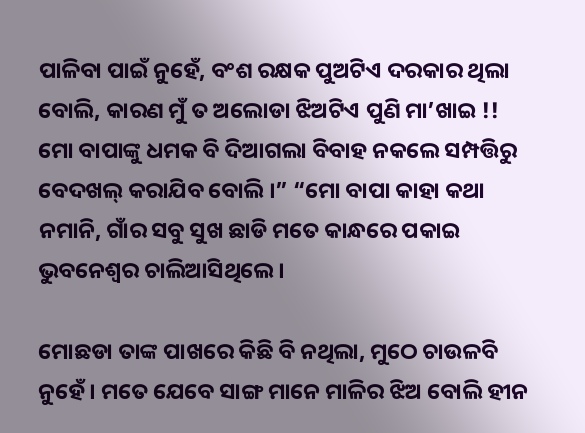ପାଳିବା ପାଇଁ ନୁହେଁ, ବଂଶ ରକ୍ଷକ ପୁଅଟିଏ ଦରକାର ଥିଲା ବୋଲି, କାରଣ ମୁଁ ତ ଅଲୋଡା ଝିଅଟିଏ ପୁଣି ମା’ଖାଇ !! ମୋ ବାପାଙ୍କୁ ଧମକ ବି ଦିଆଗଲା ବିବାହ ନକଲେ ସମ୍ପତ୍ତିରୁ ବେଦଖଲ୍ କରାଯିବ ବୋଲି ।” “ମୋ ବାପା କାହା କଥା ନମାନି, ଗାଁର ସବୁ ସୁଖ ଛାଡି ମତେ କାନ୍ଧରେ ପକାଇ ଭୁବନେଶ୍ଵର ଚାଲିଆସିଥିଲେ ।

ମୋଛଡା ତାଙ୍କ ପାଖରେ କିଛି ବି ନଥିଲା, ମୁଠେ ଚାଉଳବି ନୁହେଁ । ମତେ ଯେବେ ସାଙ୍ଗ ମାନେ ମାଳିର ଝିଅ ବୋଲି ହୀନ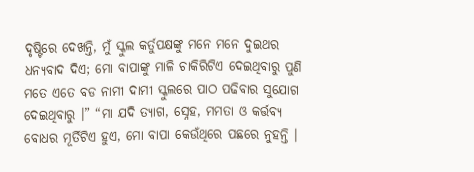ଦୃଷ୍ଟିରେ ଦେଖନ୍ତି, ମୁଁ ସ୍କୁଲ କର୍ତୁପକ୍ଷଙ୍କୁ ମନେ ମନେ ଦୁଇଥର ଧନ୍ୟବାଦ ଦିଏ; ମୋ ବାପାଙ୍କୁ ମାଳି ଚାକିରିଟିଏ ଦେଇଥିବାରୁ ପୁଣି ମତେ ଏତେ ବଡ ନାମୀ ଦାମୀ ସ୍କୁଲରେ ପାଠ ପଢିବାର ସୁଯୋଗ ଦେଇଥିବାରୁ ।” “ମା ଯଦି ତ୍ୟାଗ, ସ୍ନେହ, ମମତା ଓ କର୍ତ୍ତବ୍ୟ ବୋଧର ମୂର୍ତିଟିଏ ହୁଏ, ମୋ ବାପା କେଉଁଥିରେ ପଛରେ ନୁହନ୍ତି ।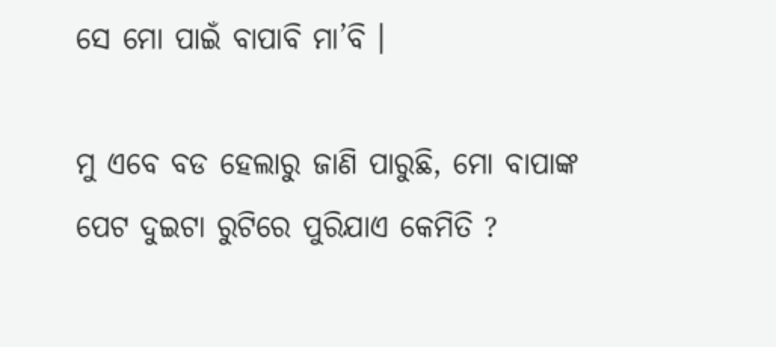ସେ ମୋ ପାଇଁ ବାପାବି ମା’ବି ।

ମୁ ଏବେ ବଡ ହେଲାରୁ ଜାଣି ପାରୁଛି, ମୋ ବାପାଙ୍କ ପେଟ ଦୁଇଟା ରୁଟିରେ ପୁରିଯାଏ କେମିତି ?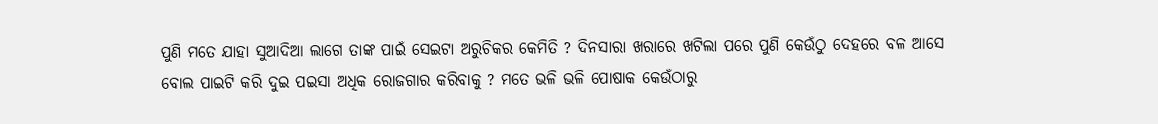ପୁଣି ମତେ ଯାହା ସୁଆଦିଆ ଲାଗେ ତାଙ୍କ ପାଇଁ ସେଇଟା ଅରୁଚିକର କେମିତି ? ଦିନସାରା ଖରାରେ ଖଟିଲା ପରେ ପୁଣି କେଉଁଠୁ ଦେହରେ ବଳ ଆସେ ବୋଲ ପାଇଟି କରି ଦୁଇ ପଇସା ଅଧିକ ରୋଜଗାର କରିବାକୁ ? ମତେ ଭଳି ଭଳି ପୋଷାକ କେଉଁଠାରୁ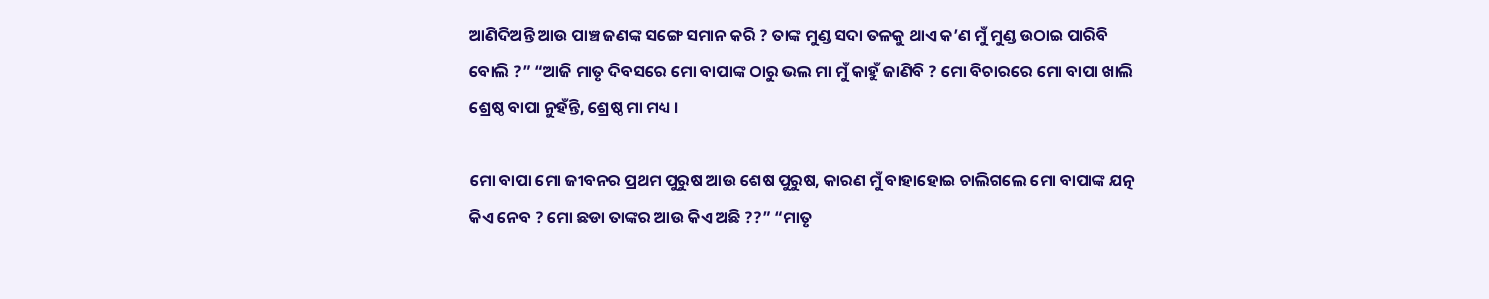ଆଣିଦିଅନ୍ତି ଆଉ ପାଞ୍ଚ ଜଣଙ୍କ ସଙ୍ଗେ ସମାନ କରି ? ତାଙ୍କ ମୁଣ୍ଡ ସଦା ତଳକୁ ଥାଏ କ’ଣ ମୁଁ ମୁଣ୍ଡ ଉଠାଇ ପାରିବି ବୋଲି ?” “ଆଜି ମାତୃ ଦିବସରେ ମୋ ବାପାଙ୍କ ଠାରୁ ଭଲ ମା ମୁଁ କାହୁଁ ଜାଣିବି ? ମୋ ବିଚାରରେ ମୋ ବାପା ଖାଲି ଶ୍ରେଷ୍ଠ ବାପା ନୁହଁନ୍ତି, ଶ୍ରେଷ୍ଠ ମା ମଧ୍ୟ ।

ମୋ ବାପା ମୋ ଜୀବନର ପ୍ରଥମ ପୁରୁଷ ଆଉ ଶେଷ ପୁରୁଷ, କାରଣ ମୁଁ ବାହାହୋଇ ଚାଲିଗଲେ ମୋ ବାପାଙ୍କ ଯତ୍ନ କିଏ ନେବ ? ମୋ ଛଡା ତାଙ୍କର ଆଉ କିଏ ଅଛି ??” “ମାତୃ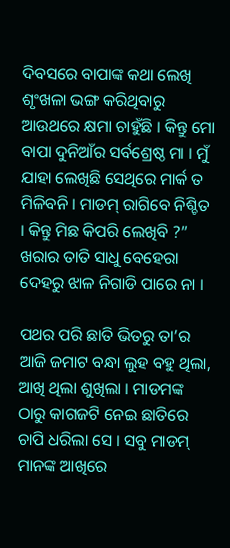ଦିବସରେ ବାପାଙ୍କ କଥା ଲେଖି ଶୃଂଖଳା ଭଙ୍ଗ କରିଥିବାରୁ ଆଉଥରେ କ୍ଷମା ଚାହୁଁଛି । କିନ୍ତୁ ମୋ ବାପା ଦୁନିଆଁର ସର୍ବଶ୍ରେଷ୍ଠ ମା । ମୁଁ ଯାହା ଲେଖିଛି ସେଥିରେ ମାର୍କ ତ ମିଳିବନି । ମାଡମ୍ ରାଗିବେ ନିଶ୍ଚିତ । କିନ୍ତୁ ମିଛ କିପରି ଲେଖିବି ?” ଖରାର ତାତି ସାଧୁ ବେହେରା ଦେହରୁ ଝାଳ ନିଗାଡି ପାରେ ନା ।

ପଥର ପରି ଛାତି ଭିତରୁ ତା’ର ଆଜି ଜମାଟ ବନ୍ଧା ଲୁହ ବହୁ ଥିଲା, ଆଖି ଥିଲା ଶୁଖିଲା । ମାଡମଙ୍କ ଠାରୁ କାଗଜଟି ନେଇ ଛାତିରେ ଚାପି ଧରିଲା ସେ । ସବୁ ମାଡମ୍ ମାନଙ୍କ ଆଖିରେ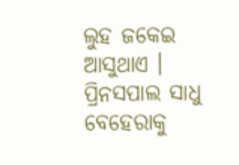ଲୁହ ଜକେଇ ଆସୁଥାଏ । ପ୍ରିନସପାଲ ସାଧୁ ବେହେରାକୁ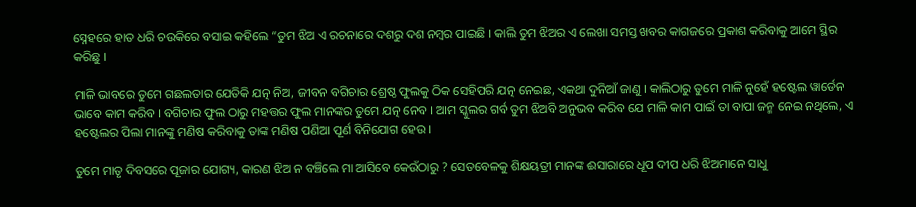ସ୍ନେହରେ ହାତ ଧରି ଚଉକିରେ ବସାଇ କହିଲେ “ତୁମ ଝିଅ ଏ ରଚନାରେ ଦଶରୁ ଦଶ ନମ୍ବର ପାଇଛି । କାଲି ତୁମ ଝିଅର ଏ ଲେଖା ସମସ୍ତ ଖବର କାଗଜରେ ପ୍ରକାଶ କରିବାକୁ ଆମେ ସ୍ଥିର କରିଛୁ ।

ମାଳି ଭାବରେ ତୁମେ ଗଛଲତାର ଯେତିକି ଯତ୍ନ ନିଅ, ଜୀବନ ବଗିଚାର ଶ୍ରେଷ୍ଠ ଫୁଲକୁ ଠିକ ସେହିପରି ଯତ୍ନ ନେଇଛ, ଏକଥା ଦୁନିଆଁ ଜାଣୁ । କାଲିଠାରୁ ତୁମେ ମାଳି ନୁହେଁ ହଷ୍ଟେଲ ୱାର୍ଡେନ ଭାବେ କାମ କରିବ । ବଗିଚାର ଫୁଲ ଠାରୁ ମହତ୍ତର ଫୁଲ ମାନଙ୍କର ତୁମେ ଯତ୍ନ ନେବ । ଆମ ସ୍କୁଲର ଗର୍ବ ତୁମ ଝିଅବି ଅନୁଭବ କରିବ ଯେ ମାଳି କାମ ପାଇଁ ତା ବାପା ଜନ୍ମ ନେଇ ନଥିଲେ, ଏ ହଷ୍ଟେଲର ପିଲା ମାନଙ୍କୁ ମଣିଷ କରିବାକୁ ତାଙ୍କ ମଣିଷ ପଣିଆ ପୂର୍ଣ ବିନିଯୋଗ ହେଉ ।

ତୁମେ ମାତୃ ଦିବସରେ ପୂଜାର ଯୋଗ୍ୟ, କାରଣ ଝିଅ ନ ବଞ୍ଚିଲେ ମା ଆସିବେ କେଉଁଠାରୁ ? ସେତବେଳକୁ ଶିକ୍ଷୟତ୍ରୀ ମାନଙ୍କ ଈସାରାରେ ଧୂପ ଦୀପ ଧରି ଝିଅମାନେ ସାଧୁ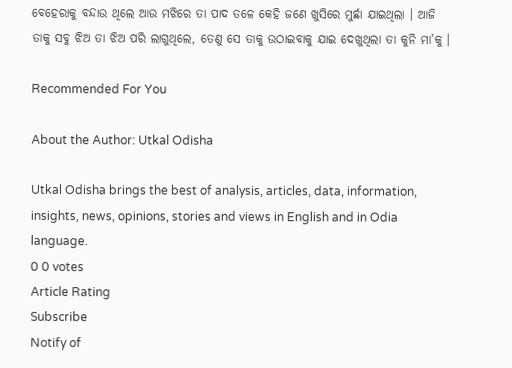ବେହେରାକୁ ବନ୍ଦାଉ ଥିଲେ ଆଉ ମଝିରେ ତା ପାଦ ତଳେ କେହି ଜଣେ ଖୁସିରେ ମୁର୍ଛା ଯାଇଥିଲା । ଆଜି ତାକୁ ସବୁ ଝିଅ ତା ଝିଅ ପରି ଲାଗୁଥିଲେ, ତେଣୁ ସେ ତାକୁ ଉଠାଇବାକୁ ଯାଇ ଦେଖୁଥିଲା ତା କୁନି ମା’କୁ ।

Recommended For You

About the Author: Utkal Odisha

Utkal Odisha brings the best of analysis, articles, data, information, insights, news, opinions, stories and views in English and in Odia language.
0 0 votes
Article Rating
Subscribe
Notify of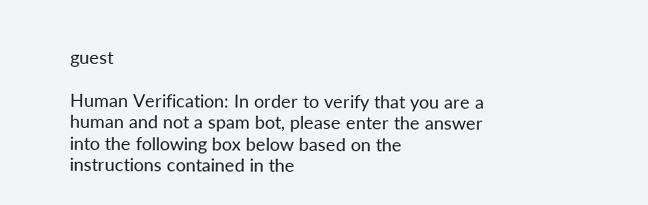guest

Human Verification: In order to verify that you are a human and not a spam bot, please enter the answer into the following box below based on the instructions contained in the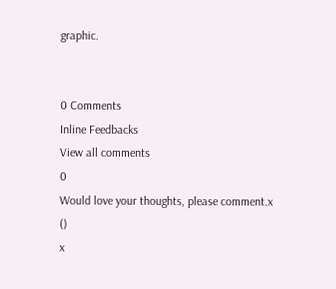graphic.


0 Comments
Inline Feedbacks
View all comments
0
Would love your thoughts, please comment.x
()
x